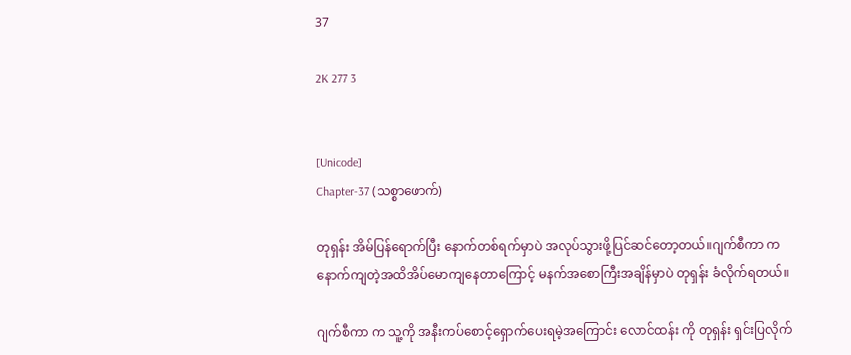37

2K 277 3


[Unicode]
Chapter-37 (သစ္စာဖောက်)

တုရှန်း အိမ်ပြန်ရောက်ပြီး နောက်တစ်ရက်မှာပဲ အလုပ်သွားဖို့ပြင်ဆင်တော့တယ်။ဂျက်စီကာ က နောက်ကျတဲ့အထိအိပ်မောကျနေတာကြောင့် မနက်အစောကြီးအချိန်မှာပဲ တုရှန်း ခံလိုက်ရတယ်။

ဂျက်စီကာ က သူ့ကို အနီးကပ်စောင့်ရှောက်ပေးရမဲ့အကြောင်း လောင်ထန်း ကို တုရှန်း ရှင်းပြလိုက်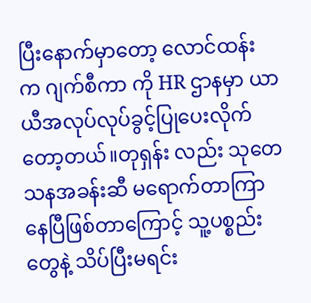ပြီးနောက်မှာတော့ လောင်ထန်း က ဂျက်စီကာ ကို HR ဌာနမှာ ယာယီအလုပ်လုပ်ခွင့်ပြုပေးလိုက်တော့တယ်။တုရှန်း လည်း သုတေသနအခန်းဆီ မရောက်တာကြာနေပြီဖြစ်တာကြောင့် သူ့ပစ္စည်းတွေနဲ့ သိပ်ပြီးမရင်း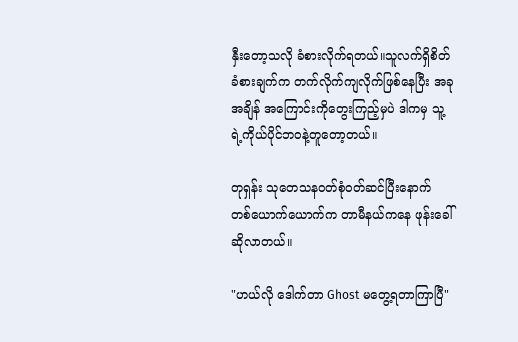နှီးတော့သလို ခံစားလိုက်ရတယ်။သူလက်ရှိစိတ်ခံစားချက်က တက်လိုက်ကျလိုက်ဖြစ်နေပြီး အခုအချိန် အကြောင်းကိုတွေးကြည့်မှပဲ ဒါကမှ သူ့ရဲ့ကိုယ်ပိုင်ဘဝနဲ့တူတော့တယ်။

တုရှန်း သုတေသနဝတ်စုံဝတ်ဆင်ပြီးနောက် တစ်ယောက်ယောက်က တာမီနယ်ကနေ ဖုန်းခေါ်ဆိုလာတယ်။

"ဟယ်လို ဒေါက်တာ Ghost မတွေ့ရတာကြာပြီ"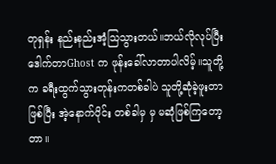တုရှန်း နည်းနည်းအံ့သြသွားတယ်။ဘယ်လိုလုပ်ပြီး ဒေါက်တာGhost က ဖုန်းခေါ်လာတာပါလိမ့်။သူတို့က ခရီးထွက်သွားတုန်းကတစ်ခါပဲ သူတို့ဆုံခဲ့ဖူးတာဖြစ်ပြီး အဲ့နောက်ပိုင်း တစ်ခါမှ မှ မဆုံဖြစ်ကြတော့တာ။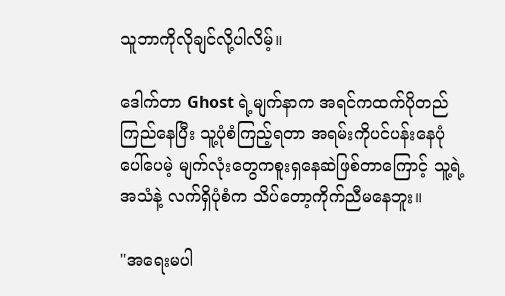သူဘာကိုလိုချင်လို့ပါလိမ့်။

ဒေါက်တာ Ghost ရဲ့မျက်နာက အရင်ကထက်ပိုတည်ကြည်နေပြီး သူ့ပုံစံကြည့်ရတာ အရမ်းကိုပင်ပန်းနေပုံပေါ်ပေမဲ့ မျက်လုံးတွေကစူးရှနေဆဲဖြစ်တာကြောင့် သူ့ရဲ့အသံနဲ့ လက်ရှိပုံစံက သိပ်တော့ကိုက်ညီမနေဘူး။

"အရေးမပါ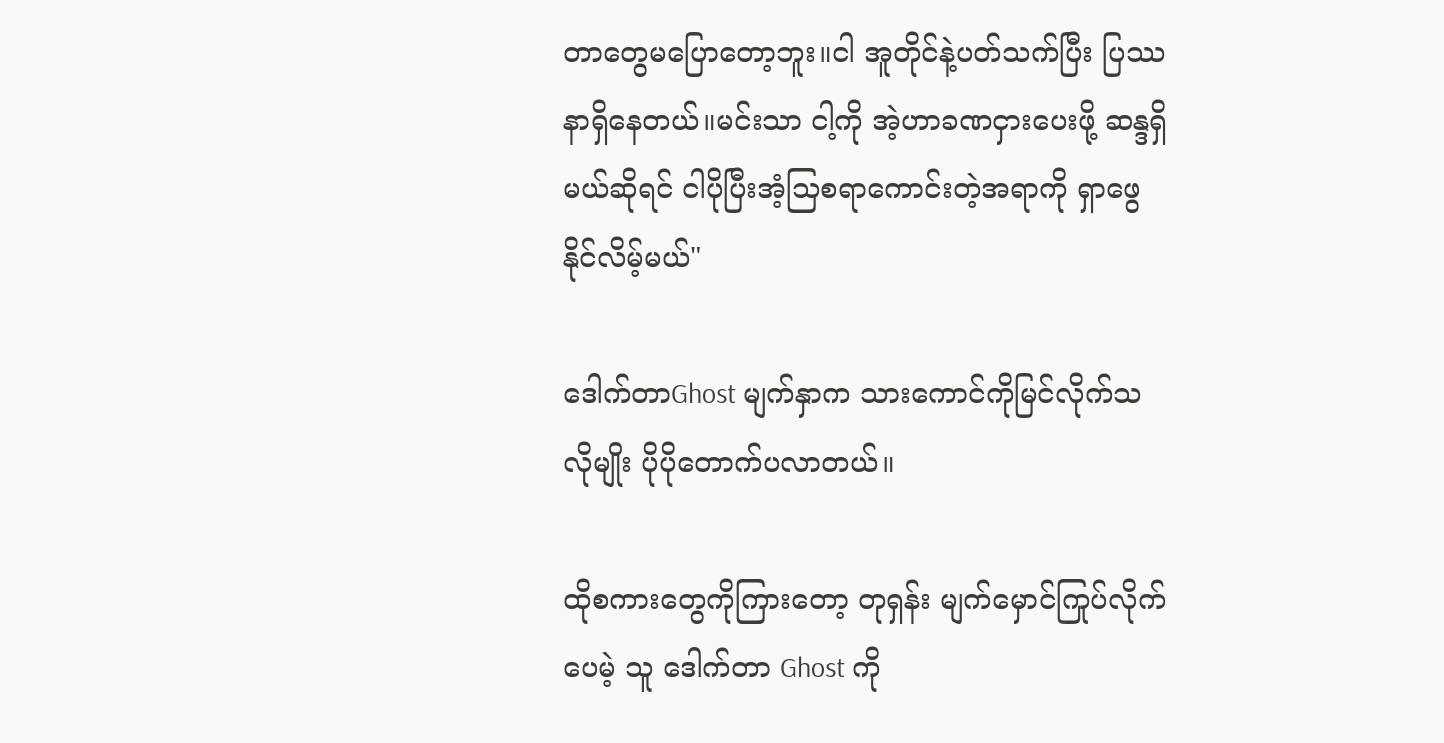တာတွေမပြောတော့ဘူး။ငါ အူတိုင်နဲ့ပတ်သက်ပြီး ပြဿနာရှိနေတယ်။မင်းသာ ငါ့ကို အဲ့ဟာခဏငှားပေးဖို့ ဆန္ဒရှိမယ်ဆိုရင် ငါပိုပြီးအံ့သြစရာကောင်းတဲ့အရာကို ရှာဖွေနိုင်လိမ့်မယ်"

ဒေါက်တာGhost မျက်နှာက သားကောင်ကိုမြင်လိုက်သလိုမျိုး ပိုပိုတောက်ပလာတယ်။

ထိုစကားတွေကိုကြားတော့ တုရှန်း မျက်မှောင်ကြုပ်လိုက်ပေမဲ့ သူ ဒေါက်တာ Ghost ကို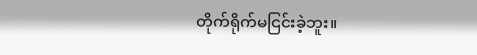တိုက်ရိုက်မငြင်းခဲ့ဘူး။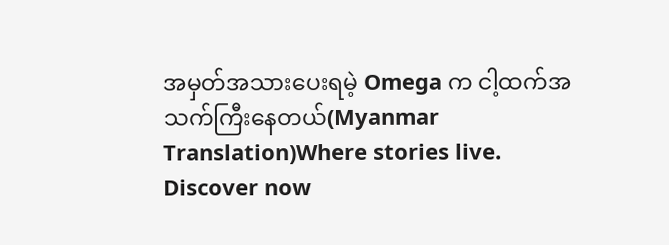အမှတ်အသားပေးရမဲ့ Omega က ငါ့ထက်အသက်ကြီးနေတယ်(Myanmar Translation)Where stories live. Discover now